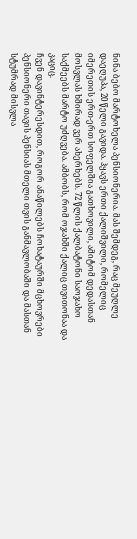ნინა ბებო მარტოხელა პენსიონერია. მას შემდეგ, რაც მეუღლე დაეღუპა, 20 წელი გავიდა. ჰყავს ერთი ქალიშვილი, რომელიც იმერეთის ერთ-ერთ სოფელშია გათხოვილი, ამიტომ დედასთან მოსვლას ხშირად ვერ ახერხებს. 72 წლის ქალბატონი საოჯახო საქმეებს მარტო უძღვება. ამბობს, რომ ოჯახში ქალიც თვითონაა და კაციც.
ჩვენ დავინტერესდით, როგორ ანაწილებს ჩოხატაურში მცხოვრები პენსიონერი თავის პენსიას მთელი თვის განმავლობაში და მასთან სტუმრად მისვლა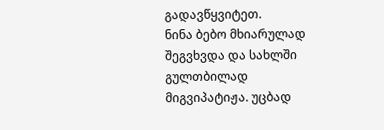გადავწყვიტეთ.
ნინა ბებო მხიარულად შეგვხვდა და სახლში გულთბილად მიგვიპატიჟა. უცბად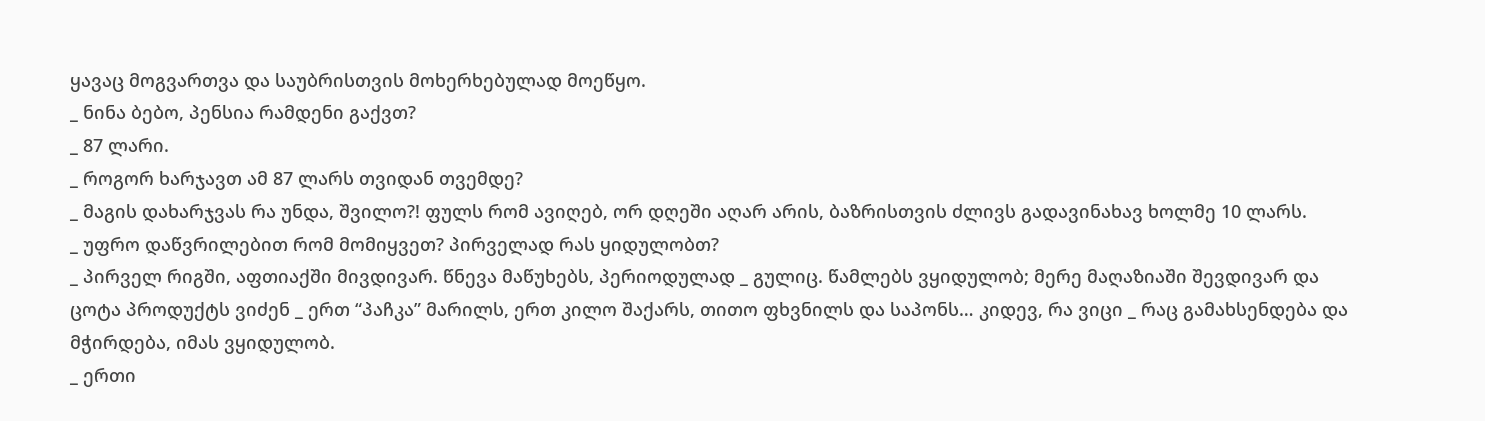ყავაც მოგვართვა და საუბრისთვის მოხერხებულად მოეწყო.
_ ნინა ბებო, პენსია რამდენი გაქვთ?
_ 87 ლარი.
_ როგორ ხარჯავთ ამ 87 ლარს თვიდან თვემდე?
_ მაგის დახარჯვას რა უნდა, შვილო?! ფულს რომ ავიღებ, ორ დღეში აღარ არის, ბაზრისთვის ძლივს გადავინახავ ხოლმე 10 ლარს.
_ უფრო დაწვრილებით რომ მომიყვეთ? პირველად რას ყიდულობთ?
_ პირველ რიგში, აფთიაქში მივდივარ. წნევა მაწუხებს, პერიოდულად _ გულიც. წამლებს ვყიდულობ; მერე მაღაზიაში შევდივარ და ცოტა პროდუქტს ვიძენ _ ერთ “პაჩკა” მარილს, ერთ კილო შაქარს, თითო ფხვნილს და საპონს… კიდევ, რა ვიცი _ რაც გამახსენდება და მჭირდება, იმას ვყიდულობ.
_ ერთი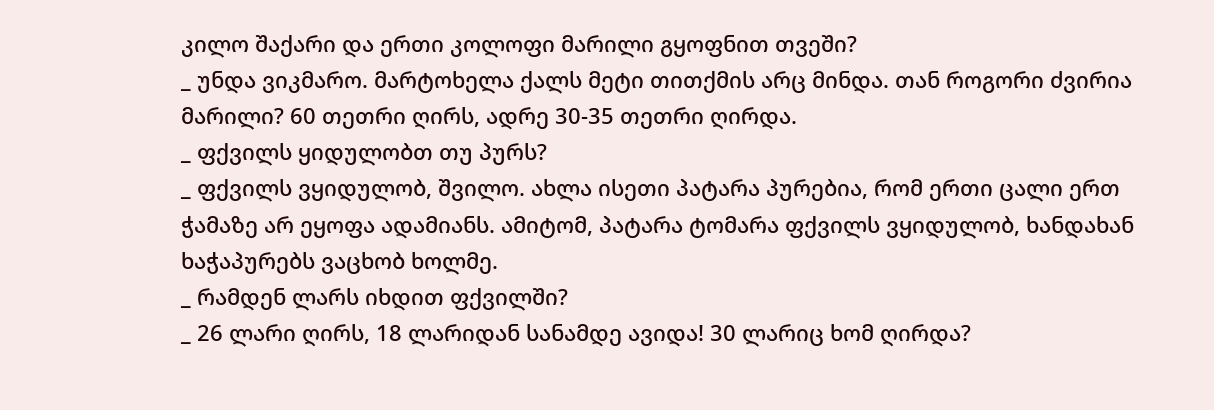კილო შაქარი და ერთი კოლოფი მარილი გყოფნით თვეში?
_ უნდა ვიკმარო. მარტოხელა ქალს მეტი თითქმის არც მინდა. თან როგორი ძვირია მარილი? 60 თეთრი ღირს, ადრე 30-35 თეთრი ღირდა.
_ ფქვილს ყიდულობთ თუ პურს?
_ ფქვილს ვყიდულობ, შვილო. ახლა ისეთი პატარა პურებია, რომ ერთი ცალი ერთ ჭამაზე არ ეყოფა ადამიანს. ამიტომ, პატარა ტომარა ფქვილს ვყიდულობ, ხანდახან ხაჭაპურებს ვაცხობ ხოლმე.
_ რამდენ ლარს იხდით ფქვილში?
_ 26 ლარი ღირს, 18 ლარიდან სანამდე ავიდა! 30 ლარიც ხომ ღირდა?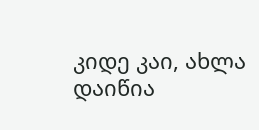კიდე კაი, ახლა დაიწია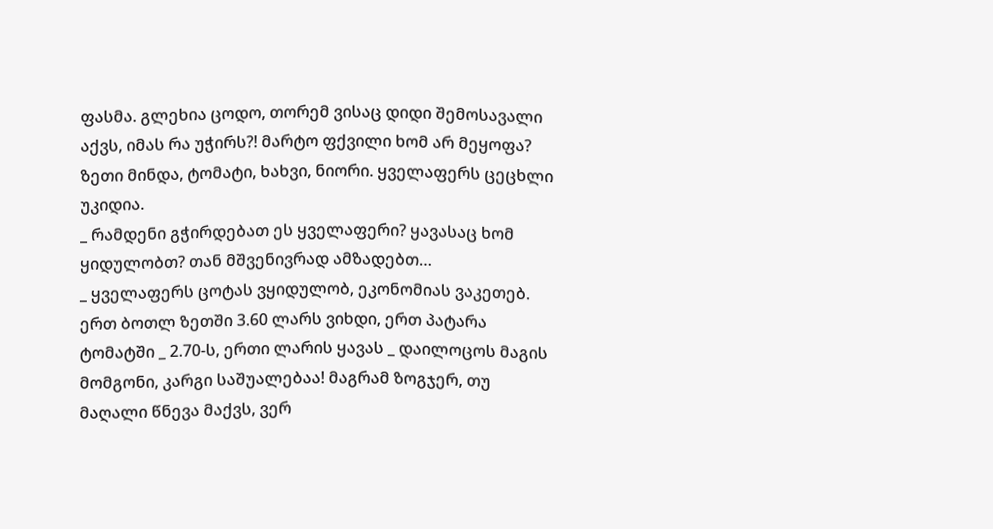ფასმა. გლეხია ცოდო, თორემ ვისაც დიდი შემოსავალი აქვს, იმას რა უჭირს?! მარტო ფქვილი ხომ არ მეყოფა? ზეთი მინდა, ტომატი, ხახვი, ნიორი. ყველაფერს ცეცხლი უკიდია.
_ რამდენი გჭირდებათ ეს ყველაფერი? ყავასაც ხომ ყიდულობთ? თან მშვენივრად ამზადებთ…
_ ყველაფერს ცოტას ვყიდულობ, ეკონომიას ვაკეთებ. ერთ ბოთლ ზეთში 3.60 ლარს ვიხდი, ერთ პატარა ტომატში _ 2.70-ს, ერთი ლარის ყავას _ დაილოცოს მაგის მომგონი, კარგი საშუალებაა! მაგრამ ზოგჯერ, თუ მაღალი წნევა მაქვს, ვერ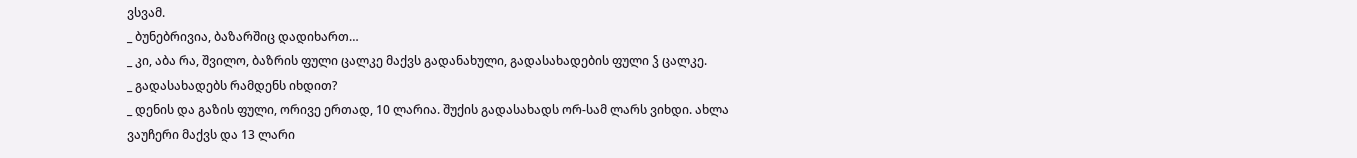ვსვამ.
_ ბუნებრივია, ბაზარშიც დადიხართ…
_ კი, აბა რა, შვილო, ბაზრის ფული ცალკე მაქვს გადანახული, გადასახადების ფული ჴ ცალკე.
_ გადასახადებს რამდენს იხდით?
_ დენის და გაზის ფული, ორივე ერთად, 10 ლარია. შუქის გადასახადს ორ-სამ ლარს ვიხდი. ახლა ვაუჩერი მაქვს და 13 ლარი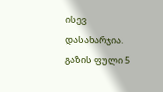ისევ დასახარჯია. გაზის ფული 5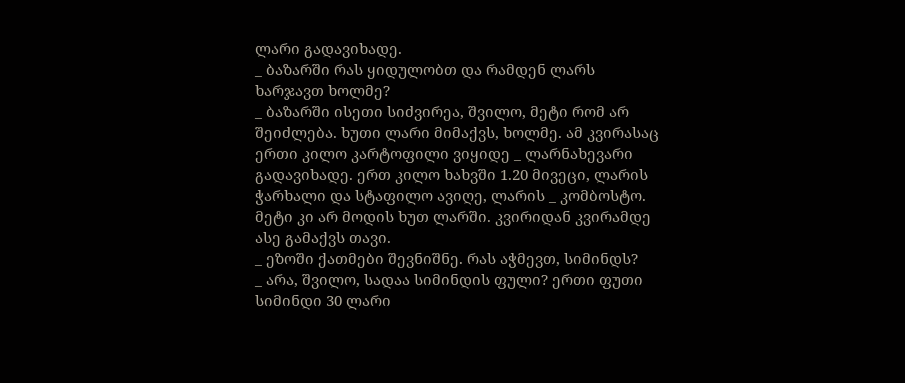ლარი გადავიხადე.
_ ბაზარში რას ყიდულობთ და რამდენ ლარს ხარჯავთ ხოლმე?
_ ბაზარში ისეთი სიძვირეა, შვილო, მეტი რომ არ შეიძლება. ხუთი ლარი მიმაქვს, ხოლმე. ამ კვირასაც ერთი კილო კარტოფილი ვიყიდე _ ლარნახევარი გადავიხადე. ერთ კილო ხახვში 1.20 მივეცი, ლარის ჭარხალი და სტაფილო ავიღე, ლარის _ კომბოსტო. მეტი კი არ მოდის ხუთ ლარში. კვირიდან კვირამდე ასე გამაქვს თავი.
_ ეზოში ქათმები შევნიშნე. რას აჭმევთ, სიმინდს?
_ არა, შვილო, სადაა სიმინდის ფული? ერთი ფუთი სიმინდი 30 ლარი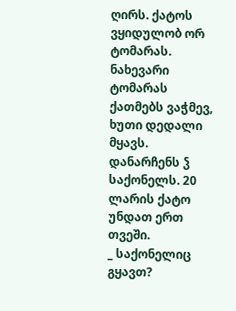ღირს. ქატოს ვყიდულობ ორ ტომარას. ნახევარი ტომარას ქათმებს ვაჭმევ, ხუთი დედალი მყავს. დანარჩენს ჴ საქონელს. 20 ლარის ქატო უნდათ ერთ თვეში.
_ საქონელიც გყავთ?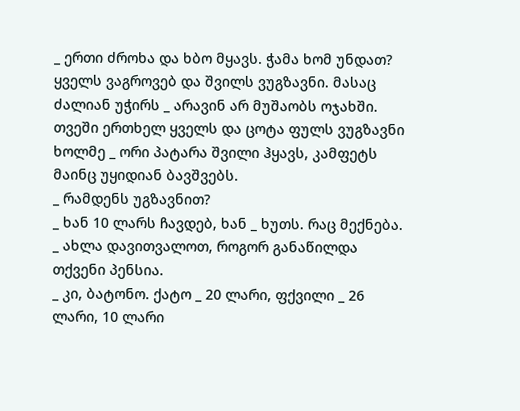_ ერთი ძროხა და ხბო მყავს. ჭამა ხომ უნდათ? ყველს ვაგროვებ და შვილს ვუგზავნი. მასაც ძალიან უჭირს _ არავინ არ მუშაობს ოჯახში. თვეში ერთხელ ყველს და ცოტა ფულს ვუგზავნი ხოლმე _ ორი პატარა შვილი ჰყავს, კამფეტს მაინც უყიდიან ბავშვებს.
_ რამდენს უგზავნით?
_ ხან 10 ლარს ჩავდებ, ხან _ ხუთს. რაც მექნება.
_ ახლა დავითვალოთ, როგორ განაწილდა თქვენი პენსია.
_ კი, ბატონო. ქატო _ 20 ლარი, ფქვილი _ 26 ლარი, 10 ლარი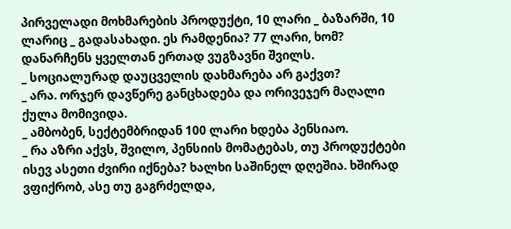პირველადი მოხმარების პროდუქტი, 10 ლარი _ ბაზარში, 10 ლარიც _ გადასახადი. ეს რამდენია? 77 ლარი, ხომ? დანარჩენს ყველთან ერთად ვუგზავნი შვილს.
_ სოციალურად დაუცველის დახმარება არ გაქვთ?
_ არა. ორჯერ დავწერე განცხადება და ორივეჯერ მაღალი ქულა მომივიდა.
_ ამბობენ, სექტემბრიდან 100 ლარი ხდება პენსიაო.
_ რა აზრი აქვს, შვილო, პენსიის მომატებას, თუ პროდუქტები ისევ ასეთი ძვირი იქნება? ხალხი საშინელ დღეშია. ხშირად ვფიქრობ, ასე თუ გაგრძელდა,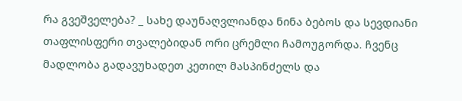რა გვეშველება? _ სახე დაუნაღვლიანდა ნინა ბებოს და სევდიანი თაფლისფერი თვალებიდან ორი ცრემლი ჩამოუგორდა. ჩვენც მადლობა გადავუხადეთ კეთილ მასპინძელს და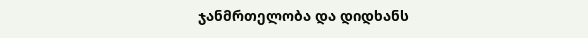ჯანმრთელობა და დიდხანს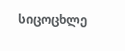სიცოცხლე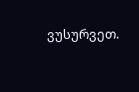ვუსურვეთ.